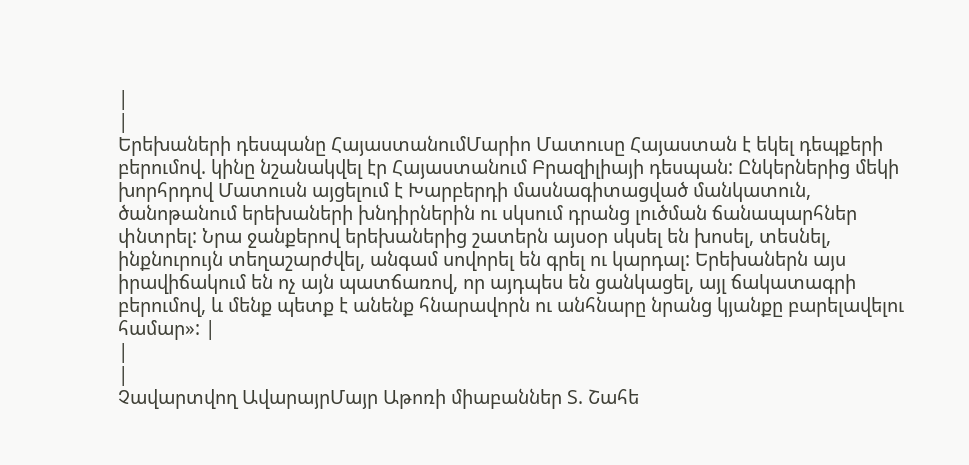|
|
Երեխաների դեսպանը ՀայաստանումՄարիո Մատուսը Հայաստան է եկել դեպքերի բերումով. կինը նշանակվել էր Հայաստանում Բրազիլիայի դեսպան: Ընկերներից մեկի խորհրդով Մատուսն այցելում է Խարբերդի մասնագիտացված մանկատուն, ծանոթանում երեխաների խնդիրներին ու սկսում դրանց լուծման ճանապարհներ փնտրել: Նրա ջանքերով երեխաներից շատերն այսօր սկսել են խոսել, տեսնել, ինքնուրույն տեղաշարժվել, անգամ սովորել են գրել ու կարդալ: Երեխաներն այս իրավիճակում են ոչ այն պատճառով, որ այդպես են ցանկացել, այլ ճակատագրի բերումով, և մենք պետք է անենք հնարավորն ու անհնարը նրանց կյանքը բարելավելու համար»: |
|
|
Չավարտվող ԱվարայրՄայր Աթոռի միաբաններ Տ. Շահե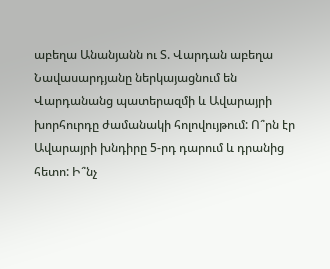աբեղա Անանյանն ու Տ. Վարդան աբեղա Նավասարդյանը ներկայացնում են Վարդանանց պատերազմի և Ավարայրի խորհուրդը ժամանակի հոլովույթում: Ո՞րն էր Ավարայրի խնդիրը 5-րդ դարում և դրանից հետո: Ի՞նչ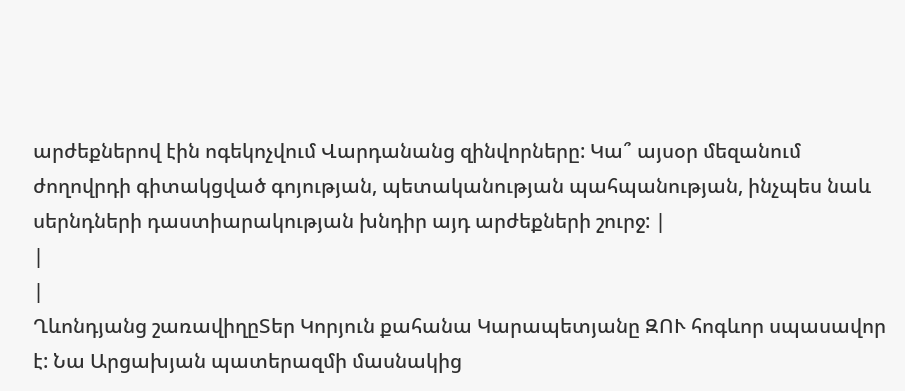արժեքներով էին ոգեկոչվում Վարդանանց զինվորները: Կա՞ այսօր մեզանում ժողովրդի գիտակցված գոյության, պետականության պահպանության, ինչպես նաև սերնդների դաստիարակության խնդիր այդ արժեքների շուրջ: |
|
|
Ղևոնդյանց շառավիղըՏեր Կորյուն քահանա Կարապետյանը ԶՈՒ հոգևոր սպասավոր է: Նա Արցախյան պատերազմի մասնակից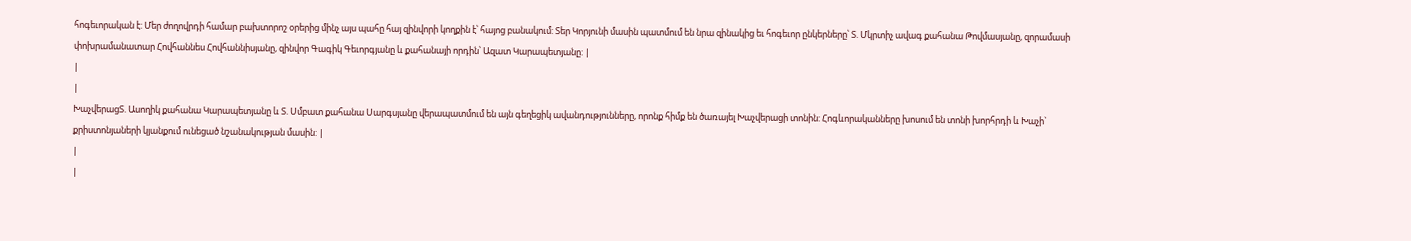հոգեւորական է: Մեր ժողովրդի համար բախտորոշ օրերից մինչ այս պահը հայ զինվորի կողքին է՝ հայոց բանակում: Տեր Կորյունի մասին պատմում են նրա զինակից եւ հոգեւոր ընկերները՝ Տ. Մկրտիչ ավագ քահանա Թովմասյանը, զորամասի փոխրամանատար Հովհաննես Հովհաննիսյանը, զինվոր Գագիկ Գեւորգյանը և քահանայի որդին՝ Ազատ Կարապետյանը: |
|
|
ԽաչվերացՏ. Ասողիկ քահանա Կարապետյանը և Տ. Սմբատ քահանա Սարգսյանը վերապատմում են այն գեղեցիկ ավանդությունները, որոնք հիմք են ծառայել Խաչվերացի տոնին: Հոգևորականները խոսում են տոնի խորհրդի և Խաչի` քրիստոնյաների կյանքում ունեցած նշանակության մասին: |
|
|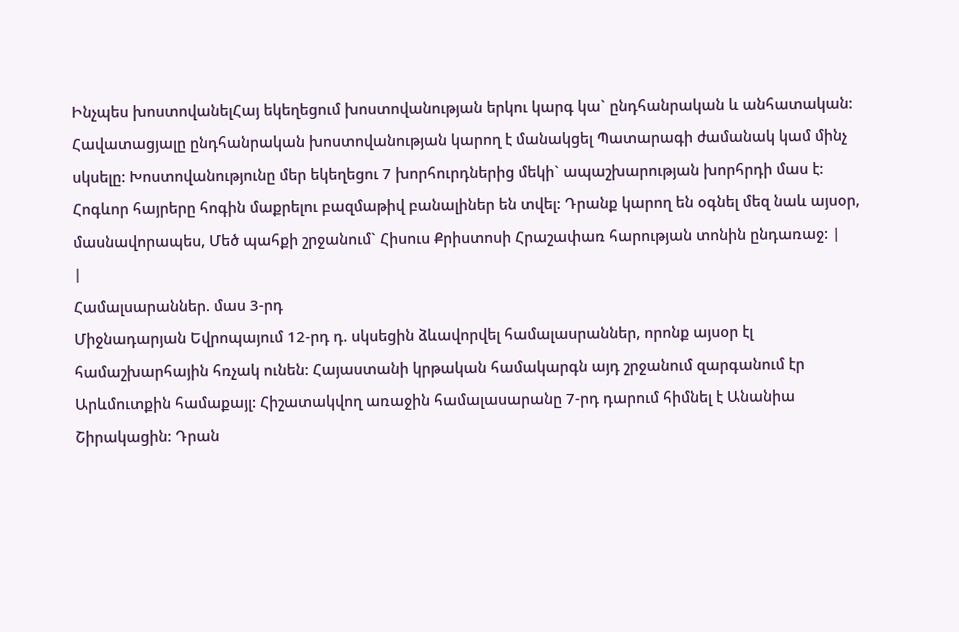Ինչպես խոստովանելՀայ եկեղեցում խոստովանության երկու կարգ կա` ընդհանրական և անհատական: Հավատացյալը ընդհանրական խոստովանության կարող է մանակցել Պատարագի ժամանակ կամ մինչ սկսելը: Խոստովանությունը մեր եկեղեցու 7 խորհուրդներից մեկի` ապաշխարության խորհրդի մաս է: Հոգևոր հայրերը հոգին մաքրելու բազմաթիվ բանալիներ են տվել: Դրանք կարող են օգնել մեզ նաև այսօր, մասնավորապես, Մեծ պահքի շրջանում` Հիսուս Քրիստոսի Հրաշափառ հարության տոնին ընդառաջ: |
|
Համալսարաններ. մաս 3-րդ
Միջնադարյան Եվրոպայում 12-րդ դ. սկսեցին ձևավորվել համալասրաններ, որոնք այսօր էլ համաշխարհային հռչակ ունեն: Հայաստանի կրթական համակարգն այդ շրջանում զարգանում էր Արևմուտքին համաքայլ: Հիշատակվող առաջին համալասարանը 7-րդ դարում հիմնել է Անանիա Շիրակացին: Դրան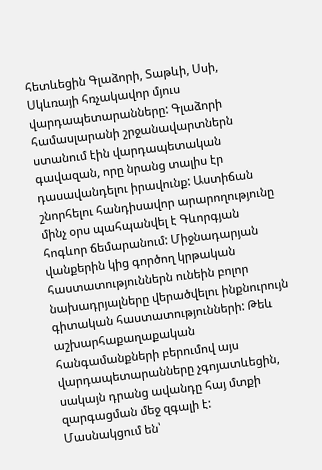հետևեցին Գլաձորի, Տաթևի, Սսի, Սկևռայի հռչակավոր մյուս վարդապետարանները: Գլաձորի համասլարանի շրջանավարտներն ստանում էին վարդապետական գավազան, որը նրանց տալիս էր դասավանդելու իրավունք: Աստիճան շնորհելու հանդիսավոր արարողությունը մինչ օրս պահպանվել է Գևորգյան հոգևոր ճեմարանում: Միջնադարյան վանքերին կից գործող կրթական հաստատություններն ունեին բոլոր նախադրյալները վերածվելու ինքնուրույն գիտական հաստատությունների: Թեև աշխարհաքաղաքական հանգամանքների բերումով այս վարդապետարանները չգոյատևեցին, սակայն դրանց ավանդը հայ մտքի զարգացման մեջ զգալի է:
Մասնակցում են՝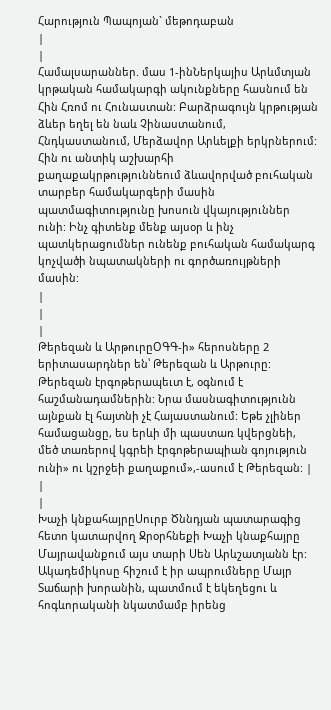Հարություն Պապոյան` մեթոդաբան
|
|
Համալսարաններ. մաս 1-ինՆերկայիս Արևմտյան կրթական համակարգի ակունքները հասնում են Հին Հռոմ ու Հունաստան: Բարձրագույն կրթության ձևեր եղել են նաև Չինաստանում, Հնդկաստանում, Մերձավոր Արևելքի երկրներում: Հին ու անտիկ աշխարհի քաղաքակրթություննեում ձևավորված բուհական տարբեր համակարգերի մասին պատմագիտությունը խոսուն վկայություններ ունի: Ինչ գիտենք մենք այսօր և ինչ պատկերացումներ ունենք բուհական համակարգ կոչվածի նպատակների ու գործառույթների մասին:
|
|
|
Թերեզան և ԱրթուրըՕԳԳ-ի» հերոսները 2 երիտասարդներ են՝ Թերեզան և Արթուրը: Թերեզան էրգոթերապեւտ է, օգնում է հաշմանադամներին: Նրա մասնագիտությունն այնքան էլ հայտնի չէ Հայաստանում: Եթե չլիներ համացանցը, ես երևի մի պաստառ կվերցնեի, մեծ տառերով կգրեի էրգոթերապիան գոյություն ունի» ու կշրջեի քաղաքում»,-ասում է Թերեզան: |
|
|
Խաչի կնքահայրըՍուրբ Ծննդյան պատարագից հետո կատարվող Ջրօրհնեքի Խաչի կնաքհայրը Մայրավանքում այս տարի Սեն Արևշատյանն էր: Ակադեմիկոսը հիշում է իր ապրումները Մայր Տաճարի խորանին, պատմում է եկեղեցու և հոգևորականի նկատմամբ իրենց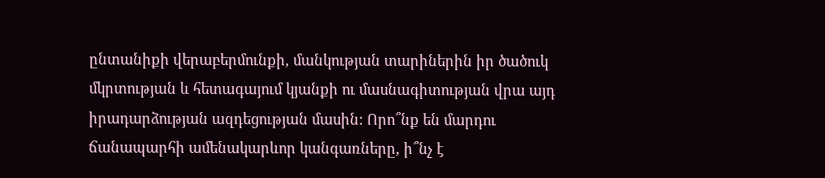ընտանիքի վերաբերմունքի, մանկության տարիներին իր ծածուկ մկրտության և հետագայում կյանքի ու մասնագիտության վրա այդ իրադարձության ազդեցության մասին: Որո՞նք են մարդու ճանապարհի ամենակարևոր կանգառները, ի՞նչ է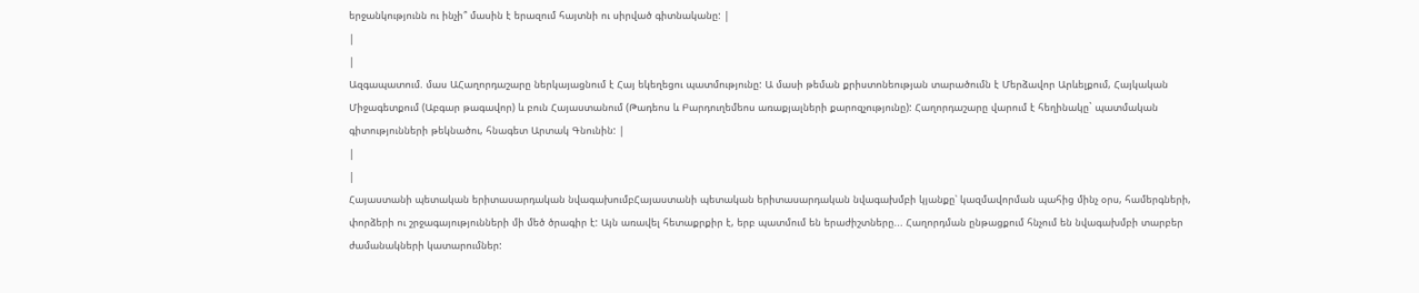երջանկությունն ու ինչի՞ մասին է երազում հայտնի ու սիրված գիտնականը: |
|
|
Ազգապատում. մաս ԱՀաղորդաշարը ներկայացնում է Հայ եկեղեցու պատմությունը: Ա մասի թեման քրիստոնեության տարածումն է Մերձավոր Արևելքում, Հայկական Միջագետքում (Աբգար թագավոր) և բուն Հայաստանում (Թադեոս և Բարդուղեմեոս առաքյալների քարոզչությունը): Հաղորդաշարը վարում է հեղինակը` պատմական գիտությունների թեկնածու, հնագետ Արտակ Գնունին: |
|
|
Հայաստանի պետական երիտասարդական նվագախումբՀայաստանի պետական երիտասարդական նվագախմբի կյանքը՝ կազմավորման պահից մինչ օրս, համերգների, փորձերի ու շրջագայությունների մի մեծ ծրագիր է: Այն առավել հետաքրքիր է, երբ պատմում են երաժիշտները... Հաղորդման ընթացքում հնչում են նվագախմբի տարբեր ժամանակների կատարումներ: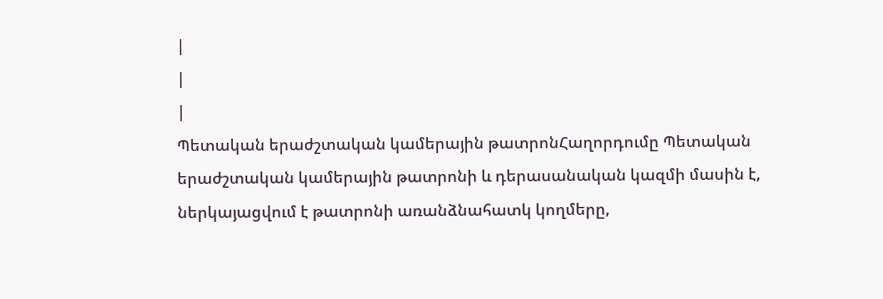|
|
|
Պետական երաժշտական կամերային թատրոնՀաղորդումը Պետական երաժշտական կամերային թատրոնի և դերասանական կազմի մասին է, ներկայացվում է թատրոնի առանձնահատկ կողմերը,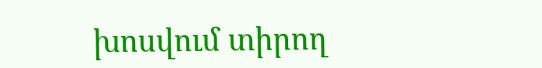խոսվում տիրող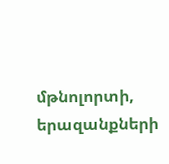մթնոլորտի, երազանքների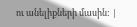ու անելիքների մասին: |